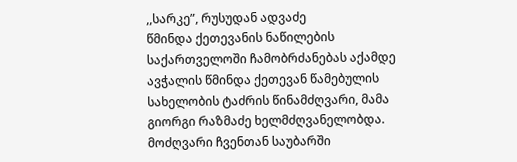,,სარკე”, რუსუდან ადვაძე
წმინდა ქეთევანის ნაწილების საქართველოში ჩამობრძანებას აქამდე ავჭალის წმინდა ქეთევან წამებულის სახელობის ტაძრის წინამძღვარი, მამა გიორგი რაზმაძე ხელმძღვანელობდა. მოძღვარი ჩვენთან საუბარში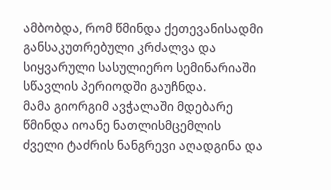ამბობდა, რომ წმინდა ქეთევანისადმი განსაკუთრებული კრძალვა და სიყვარული სასულიერო სემინარიაში სწავლის პერიოდში გაუჩნდა.
მამა გიორგიმ ავჭალაში მდებარე წმინდა იოანე ნათლისმცემლის ძველი ტაძრის ნანგრევი აღადგინა და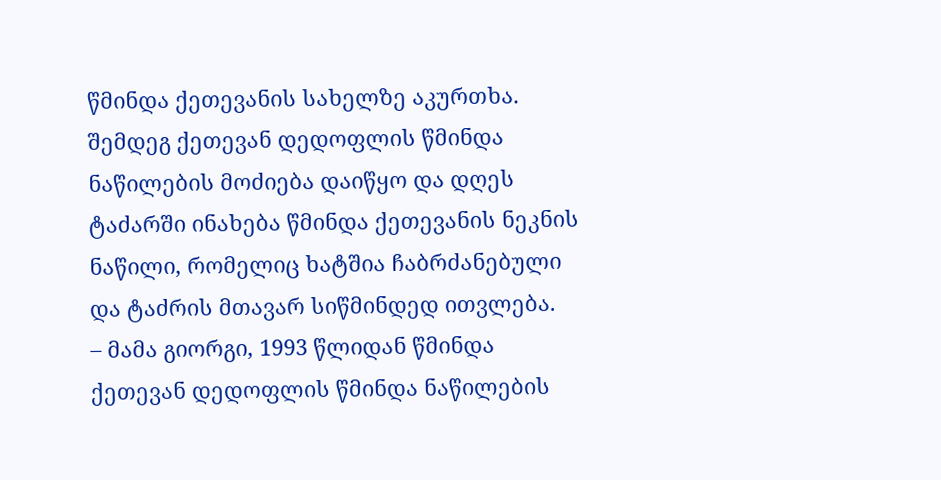წმინდა ქეთევანის სახელზე აკურთხა. შემდეგ ქეთევან დედოფლის წმინდა ნაწილების მოძიება დაიწყო და დღეს ტაძარში ინახება წმინდა ქეთევანის ნეკნის ნაწილი, რომელიც ხატშია ჩაბრძანებული და ტაძრის მთავარ სიწმინდედ ითვლება.
– მამა გიორგი, 1993 წლიდან წმინდა ქეთევან დედოფლის წმინდა ნაწილების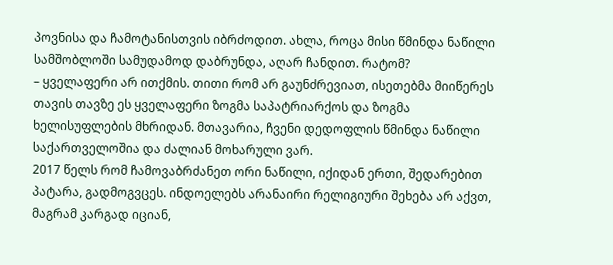პოვნისა და ჩამოტანისთვის იბრძოდით. ახლა, როცა მისი წმინდა ნაწილი სამშობლოში სამუდამოდ დაბრუნდა, აღარ ჩანდით. რატომ?
– ყველაფერი არ ითქმის. თითი რომ არ გაუნძრევიათ, ისეთებმა მიიწერეს თავის თავზე ეს ყველაფერი ზოგმა საპატრიარქოს და ზოგმა ხელისუფლების მხრიდან. მთავარია, ჩვენი დედოფლის წმინდა ნაწილი საქართველოშია და ძალიან მოხარული ვარ.
2017 წელს რომ ჩამოვაბრძანეთ ორი ნაწილი, იქიდან ერთი, შედარებით პატარა, გადმოგვცეს. ინდოელებს არანაირი რელიგიური შეხება არ აქვთ, მაგრამ კარგად იციან,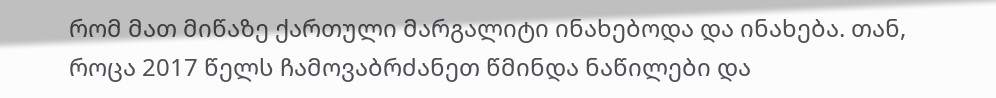რომ მათ მიწაზე ქართული მარგალიტი ინახებოდა და ინახება. თან, როცა 2017 წელს ჩამოვაბრძანეთ წმინდა ნაწილები და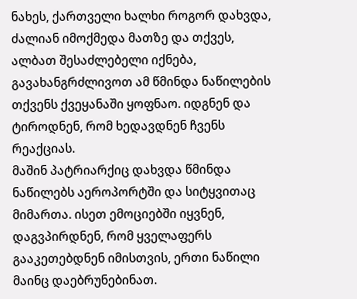ნახეს, ქართველი ხალხი როგორ დახვდა, ძალიან იმოქმედა მათზე და თქვეს, ალბათ შესაძლებელი იქნება, გავახანგრძლივოთ ამ წმინდა ნაწილების თქვენს ქვეყანაში ყოფნაო. იდგნენ და ტიროდნენ, რომ ხედავდნენ ჩვენს რეაქციას.
მაშინ პატრიარქიც დახვდა წმინდა ნაწილებს აეროპორტში და სიტყვითაც მიმართა. ისეთ ემოციებში იყვნენ, დაგვპირდნენ, რომ ყველაფერს გააკეთებდნენ იმისთვის, ერთი ნაწილი მაინც დაებრუნებინათ.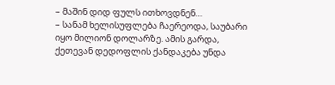– მაშინ დიდ ფულს ითხოვდნენ…
– სანამ ხელისუფლება ჩაერეოდა, საუბარი იყო მილიონ დოლარზე. ამის გარდა, ქეთევან დედოფლის ქანდაკება უნდა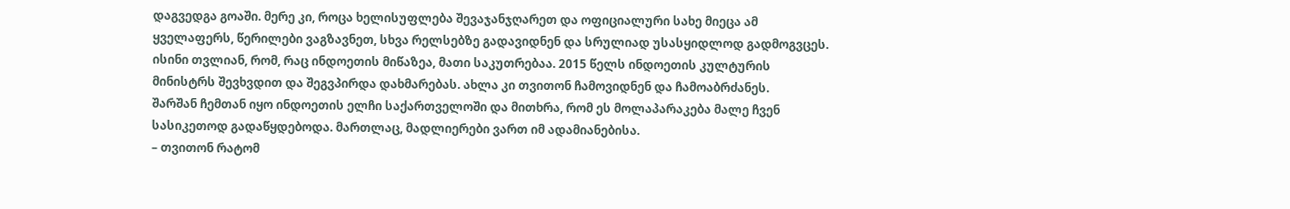დაგვედგა გოაში. მერე კი, როცა ხელისუფლება შევაჯანჯღარეთ და ოფიციალური სახე მიეცა ამ ყველაფერს, წერილები ვაგზავნეთ, სხვა რელსებზე გადავიდნენ და სრულიად უსასყიდლოდ გადმოგვცეს.
ისინი თვლიან, რომ, რაც ინდოეთის მიწაზეა, მათი საკუთრებაა. 2015 წელს ინდოეთის კულტურის მინისტრს შევხვდით და შეგვპირდა დახმარებას. ახლა კი თვითონ ჩამოვიდნენ და ჩამოაბრძანეს.
შარშან ჩემთან იყო ინდოეთის ელჩი საქართველოში და მითხრა, რომ ეს მოლაპარაკება მალე ჩვენ სასიკეთოდ გადაწყდებოდა. მართლაც, მადლიერები ვართ იმ ადამიანებისა.
– თვითონ რატომ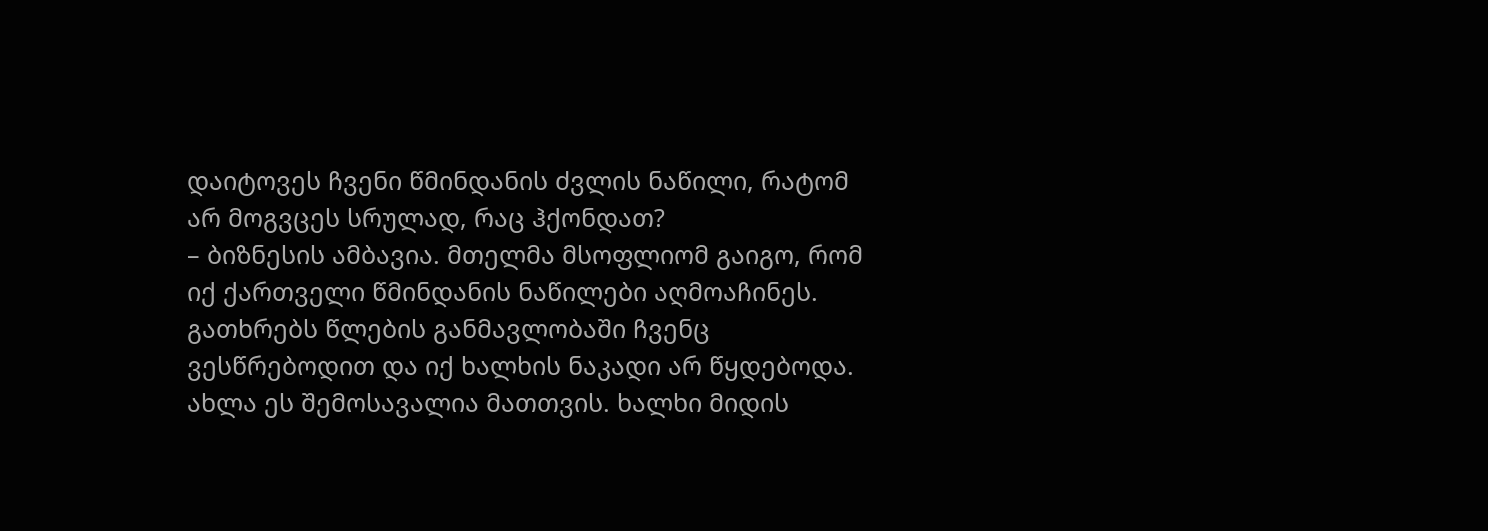დაიტოვეს ჩვენი წმინდანის ძვლის ნაწილი, რატომ არ მოგვცეს სრულად, რაც ჰქონდათ?
– ბიზნესის ამბავია. მთელმა მსოფლიომ გაიგო, რომ იქ ქართველი წმინდანის ნაწილები აღმოაჩინეს. გათხრებს წლების განმავლობაში ჩვენც ვესწრებოდით და იქ ხალხის ნაკადი არ წყდებოდა. ახლა ეს შემოსავალია მათთვის. ხალხი მიდის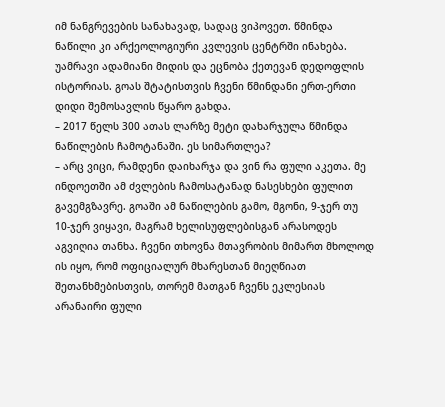იმ ნანგრევების სანახავად, სადაც ვიპოვეთ. წმინდა ნაწილი კი არქეოლოგიური კვლევის ცენტრში ინახება. უამრავი ადამიანი მიდის და ეცნობა ქეთევან დედოფლის ისტორიას. გოას შტატისთვის ჩვენი წმინდანი ერთ-ერთი დიდი შემოსავლის წყარო გახდა.
– 2017 წელს 300 ათას ლარზე მეტი დახარჯულა წმინდა ნაწილების ჩამოტანაში. ეს სიმართლეა?
– არც ვიცი, რამდენი დაიხარჯა და ვინ რა ფული აკეთა. მე ინდოეთში ამ ძვლების ჩამოსატანად ნასესხები ფულით გავემგზავრე. გოაში ამ ნაწილების გამო, მგონი, 9-ჯერ თუ 10-ჯერ ვიყავი, მაგრამ ხელისუფლებისგან არასოდეს აგვიღია თანხა. ჩვენი თხოვნა მთავრობის მიმართ მხოლოდ ის იყო, რომ ოფიციალურ მხარესთან მიეღწიათ შეთანხმებისთვის, თორემ მათგან ჩვენს ეკლესიას არანაირი ფული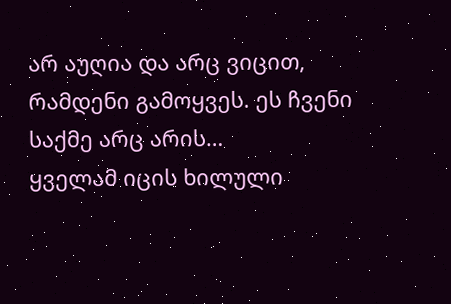არ აუღია და არც ვიცით, რამდენი გამოყვეს. ეს ჩვენი საქმე არც არის…
ყველამ იცის ხილული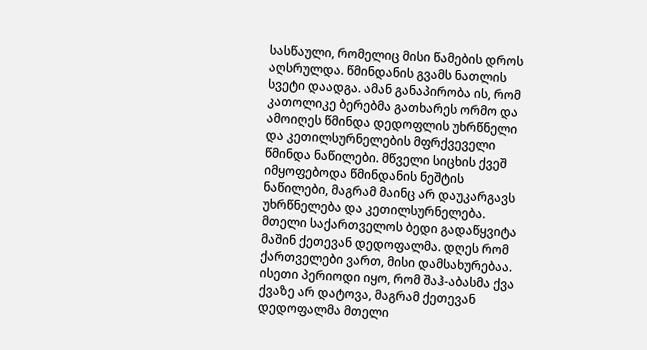სასწაული, რომელიც მისი წამების დროს აღსრულდა. წმინდანის გვამს ნათლის სვეტი დაადგა. ამან განაპირობა ის, რომ კათოლიკე ბერებმა გათხარეს ორმო და ამოიღეს წმინდა დედოფლის უხრწნელი და კეთილსურნელების მფრქვეველი წმინდა ნაწილები. მწველი სიცხის ქვეშ იმყოფებოდა წმინდანის ნეშტის ნაწილები, მაგრამ მაინც არ დაუკარგავს უხრწნელება და კეთილსურნელება.
მთელი საქართველოს ბედი გადაწყვიტა მაშინ ქეთევან დედოფალმა. დღეს რომ ქართველები ვართ, მისი დამსახურებაა. ისეთი პერიოდი იყო, რომ შაჰ-აბასმა ქვა ქვაზე არ დატოვა, მაგრამ ქეთევან დედოფალმა მთელი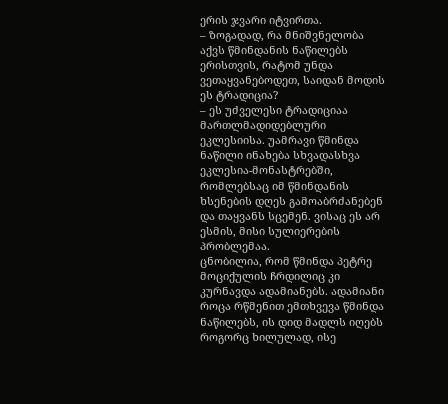ერის ჯვარი იტვირთა.
– ზოგადად, რა მნიშვნელობა აქვს წმინდანის ნაწილებს ერისთვის, რატომ უნდა ვეთაყვანებოდეთ, საიდან მოდის ეს ტრადიცია?
– ეს უძველესი ტრადიციაა მართლმადიდებლური ეკლესიისა. უამრავი წმინდა ნაწილი ინახება სხვადასხვა ეკლესია-მონასტრებში, რომლებსაც იმ წმინდანის ხსენების დღეს გამოაბრძანებენ და თაყვანს სცემენ. ვისაც ეს არ ესმის, მისი სულიერების პრობლემაა.
ცნობილია, რომ წმინდა პეტრე მოციქულის ჩრდილიც კი კურნავდა ადამიანებს. ადამიანი როცა რწმენით ემთხვევა წმინდა ნაწილებს, ის დიდ მადლს იღებს როგორც ხილულად, ისე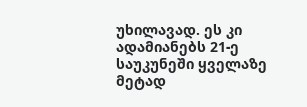უხილავად. ეს კი ადამიანებს 21-ე საუკუნეში ყველაზე მეტად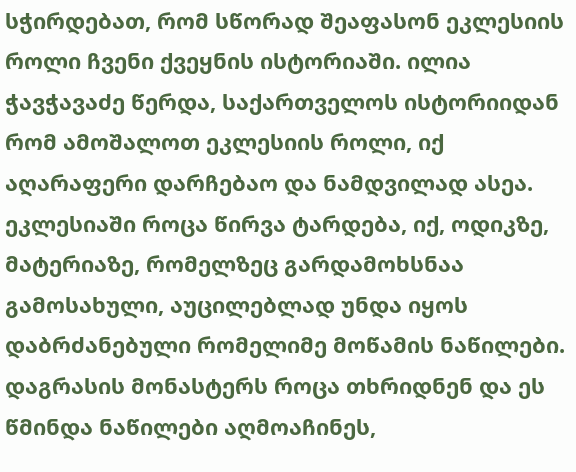სჭირდებათ, რომ სწორად შეაფასონ ეკლესიის როლი ჩვენი ქვეყნის ისტორიაში. ილია ჭავჭავაძე წერდა, საქართველოს ისტორიიდან რომ ამოშალოთ ეკლესიის როლი, იქ აღარაფერი დარჩებაო და ნამდვილად ასეა.
ეკლესიაში როცა წირვა ტარდება, იქ, ოდიკზე, მატერიაზე, რომელზეც გარდამოხსნაა გამოსახული, აუცილებლად უნდა იყოს დაბრძანებული რომელიმე მოწამის ნაწილები.
დაგრასის მონასტერს როცა თხრიდნენ და ეს წმინდა ნაწილები აღმოაჩინეს,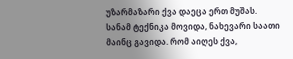უზარმაზარი ქვა დაეცა ერთ მუშას. სანამ ტექნიკა მოვიდა, ნახევარი საათი მაინც გავიდა. რომ აიღეს ქვა,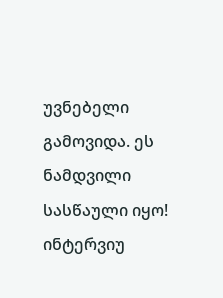უვნებელი გამოვიდა. ეს ნამდვილი სასწაული იყო!
ინტერვიუ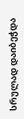სრულად დაიბეჭდა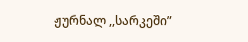ჟურნალ ,,სარკეში”